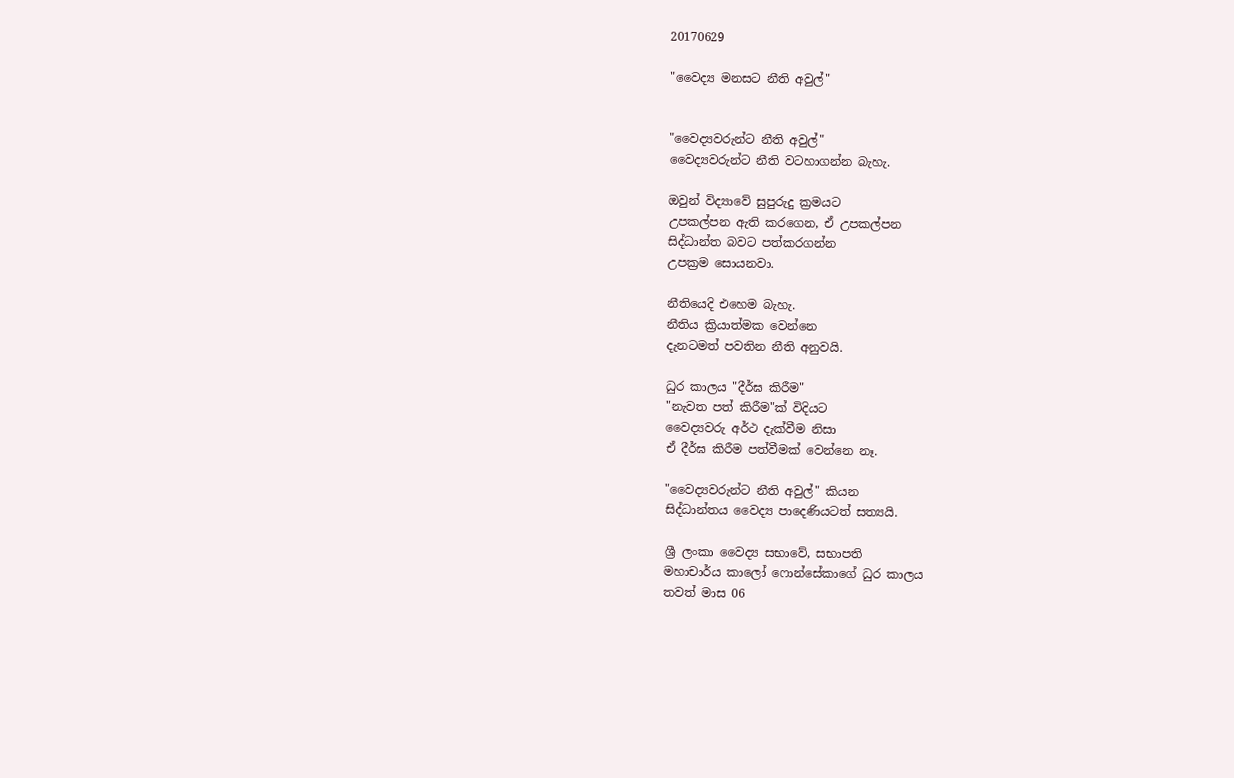20170629

"වෛද්‍ය මනසට නීති අවුල්"


"වෛද්‍යවරුන්ට නීති අවුල්"
වෛද්‍යවරුන්ට නීති වටහාගන්න බැහැ.

ඔවුන් විද්‍යාවේ සුපුරුදු ක්‍රමයට
උපකල්පන ඇති කරගෙන, ඒ උපකල්පන
සිද්ධාන්ත බවට පත්කරගන්න
උපක්‍රම සොයනවා.

නීතියෙදි එහෙම බැහැ.
නීතිය ක්‍රියාත්මක වෙන්නෙ
දැනටමත් පවතින නීති අනුවයි.

ධුර කාලය "දීර්ඝ කිරීම"
"නැවත පත් කිරීම"ක් විදියට
වෛද්‍යවරු අර්ථ දැක්වීම නිසා
ඒ දීර්ඝ කිරීම පත්වීමක් වෙන්නෙ නෑ.

"වෛද්‍යවරුන්ට නීති අවුල්" කියන
සිද්ධාන්තය වෛද්‍ය පාදෙණියටත් සත්‍යයි.

ශ්‍රී ලංකා වෛද්‍ය සභාවේ, සභාපති
මහාචාර්ය කාලෝ ෆොන්සේකාගේ ධුර කාලය
තවත් මාස 06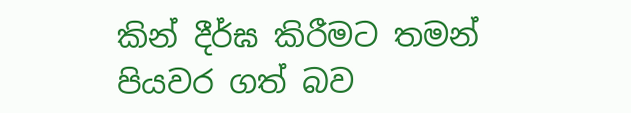කින් දීර්ඝ කිරීමට තමන් පියවර ගත් බව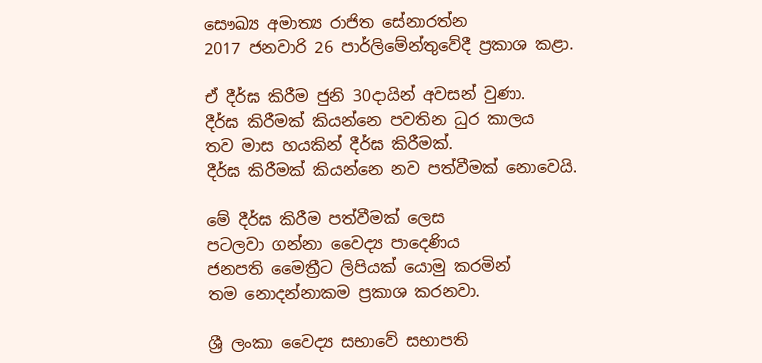සෞඛ්‍ය අමාත්‍ය රාජිත සේනාරත්න
2017 ජනවාරි 26 පාර්ලිමේන්තුවේදී ප්‍රකාශ කළා.

ඒ දීර්ඝ කිරීම ජුනි 30දායින් අවසන් වුණා.
දීර්ඝ කිරීමක් කියන්නෙ පවතින ධුර කාලය
තව මාස හයකින් දීර්ඝ කිරීමක්.
දීර්ඝ කිරීමක් කියන්නෙ නව පත්වීමක් නොවෙයි.

මේ දීර්ඝ කිරීම පත්වීමක් ලෙස
පටලවා ගන්නා වෛද්‍ය පාදෙණිය
ජනපති මෛත්‍රීට ලිපියක් යොමු කරමින්
තම නොදන්නාකම ප්‍රකාශ කරනවා.

ශ්‍රී ලංකා වෛද්‍ය සභාවේ සභාපති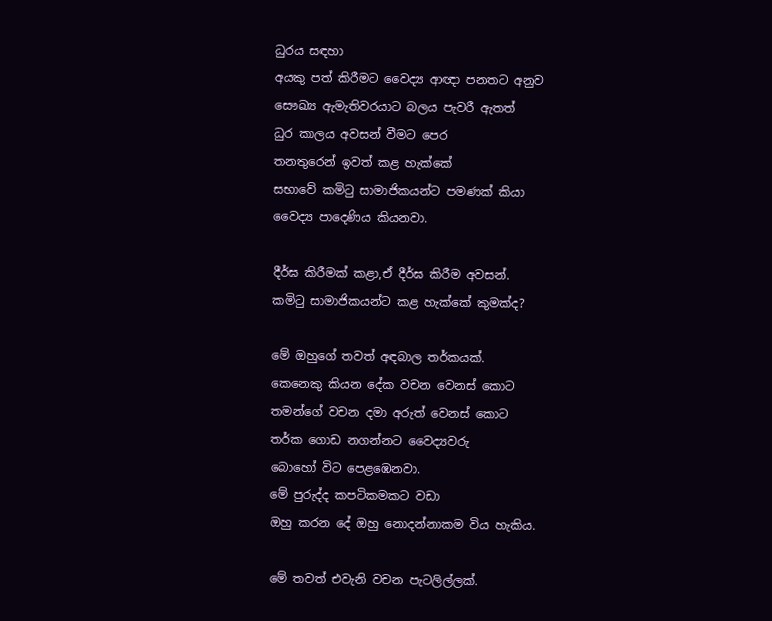ධුරය සඳහා
අයකු පත් කිරීමට වෛද්‍ය ආඥා පනතට අනුව
සෞඛ්‍ය ඇමැතිවරයාට බලය පැවරී ඇතත්
ධුර කාලය අවසන් වීමට පෙර
තනතුරෙන් ඉවත් කළ හැක්කේ
සභාවේ කමිටු සාමාජිකයන්ට පමණක් කියා
වෛද්‍ය පාදෙණිය කියනවා.

දීර්ඝ කිරීමක් කළා,ඒ දීර්ඝ කිරීම අවසන්.
කමිටු සාමාජිකයන්ට කළ හැක්කේ කුමක්ද?

මේ ඔහුගේ තවත් අඳබාල තර්කයක්.
කෙනෙකු කියන දේක වචන වෙනස් කොට
තමන්ගේ වචන දමා අරුත් වෙනස් කොට
තර්ක ගොඩ නගන්නට වෛද්‍යවරු
බොහෝ විට පෙළඹෙනවා.
මේ පුරුද්ද කපටිකමකට වඩා
ඔහු කරන දේ ඔහු නොදන්නාකම විය හැකිය.

මේ තවත් එවැනි වචන පැටලිල්ලක්.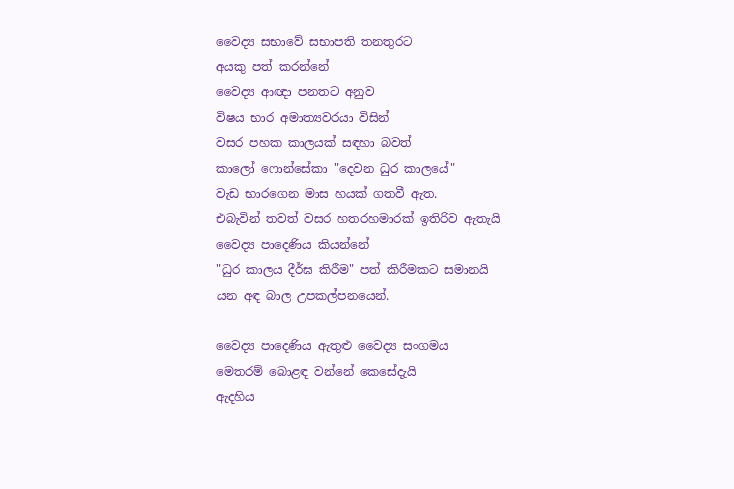වෛද්‍ය සභාවේ සභාපති තනතුරට
අයකු පත් කරන්නේ
වෛද්‍ය ආඥා පනතට අනුව
විෂය භාර අමාත්‍යවරයා විසින්
වසර පහක කාලයක් සඳහා බවත්
කාලෝ ෆොන්සේකා "දෙවන ධුර කාලයේ"
වැඩ භාරගෙන මාස හයක් ගතවී ඇත.
එබැවින් තවත් වසර හතරහමාරක් ඉතිරිව ඇතැයි
වෛද්‍ය පාදෙණිය කියන්නේ
"ධුර කාලය දීර්ඝ කිරීම" පත් කිරීමකට සමානයි
යන අඳ බාල උපකල්පනයෙන්.

වෛද්‍ය පාදෙණිය ඇතුළු වෛද්‍ය සංගමය
මෙතරම් බොළඳ වන්නේ කෙසේදැයි
ඇදහිය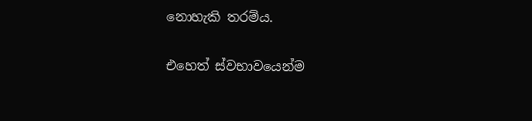නොහැකි තරම්ය.

එහෙත් ස්වභාවයෙන්ම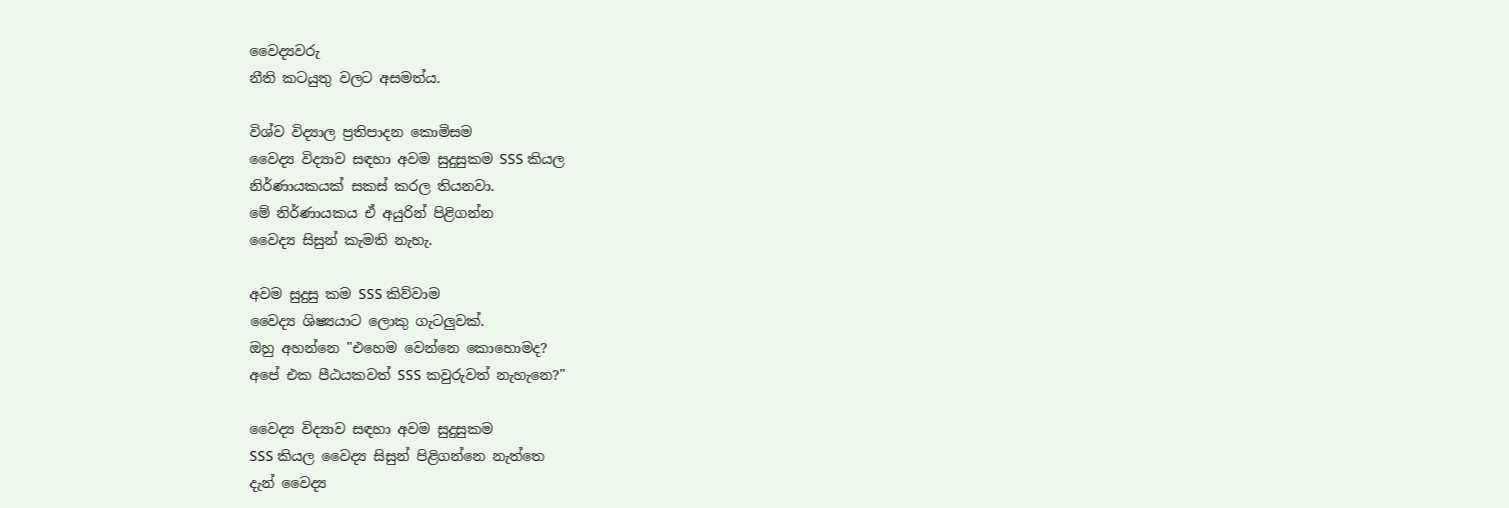වෛද්‍යවරු
නීති කටයුතු වලට අසමත්ය.

විශ්ව විද්‍යාල ප්‍රතිපාදන කොමිසම
වෛද්‍ය විද්‍යාව සඳහා අවම සුදුසුකම SSS කියල
නිර්ණායකයක් සකස් කරල තියනවා.
මේ නිර්ණායකය ඒ අයුරින් පිළිගන්න
වෛද්‍ය සිසුන් කැමති නැහැ.

අවම සුදුසු කම SSS කිව්වාම
වෛද්‍ය ශිෂ්‍යයාට ලොකු ගැටලුවක්.
ඔහු අහන්නෙ "එහෙම වෙන්නෙ කොහොමද?
අපේ එක පීඨයකවත් SSS කවුරුවත් නැහැනෙ?"

වෛද්‍ය විද්‍යාව සඳහා අවම සුදුසුකම
SSS කියල වෛද්‍ය සිසුන් පිළිගන්නෙ නැත්තෙ
දැන් වෛද්‍ය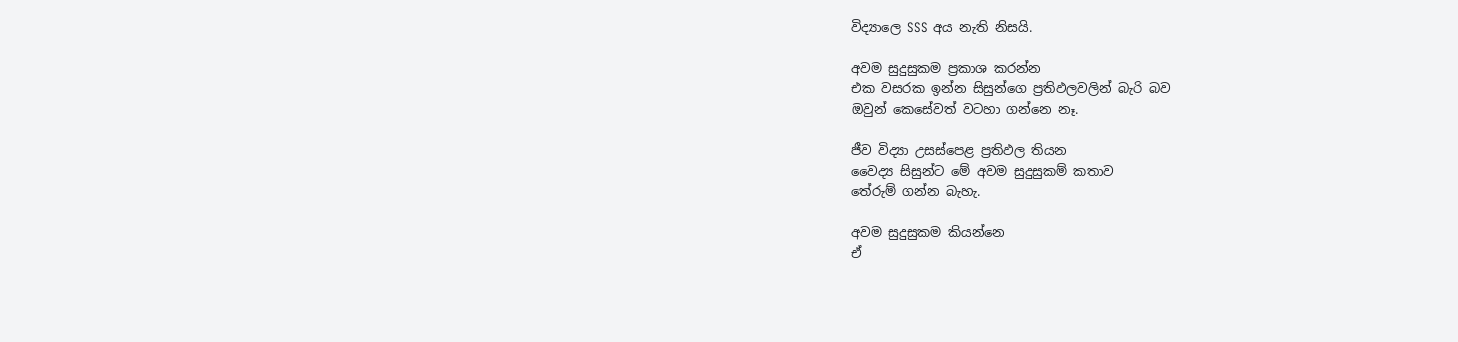විද්‍යාලෙ SSS අය නැති නිසයි.

අවම සුදුසුකම ප්‍රකාශ කරන්න
එක වසරක ඉන්න සිසුන්ගෙ ප්‍රතිඵලවලින් බැරි බව
ඔවුන් කෙසේවත් වටහා ගන්නෙ නෑ.

ජීව විද්‍යා උසස්පෙළ ප්‍රතිඵල තියන
වෛද්‍ය සිසුන්ට මේ අවම සුදුසුකම් කතාව
තේරුම් ගන්න බැහැ.

අවම සුදුසුකම කියන්නෙ
ඒ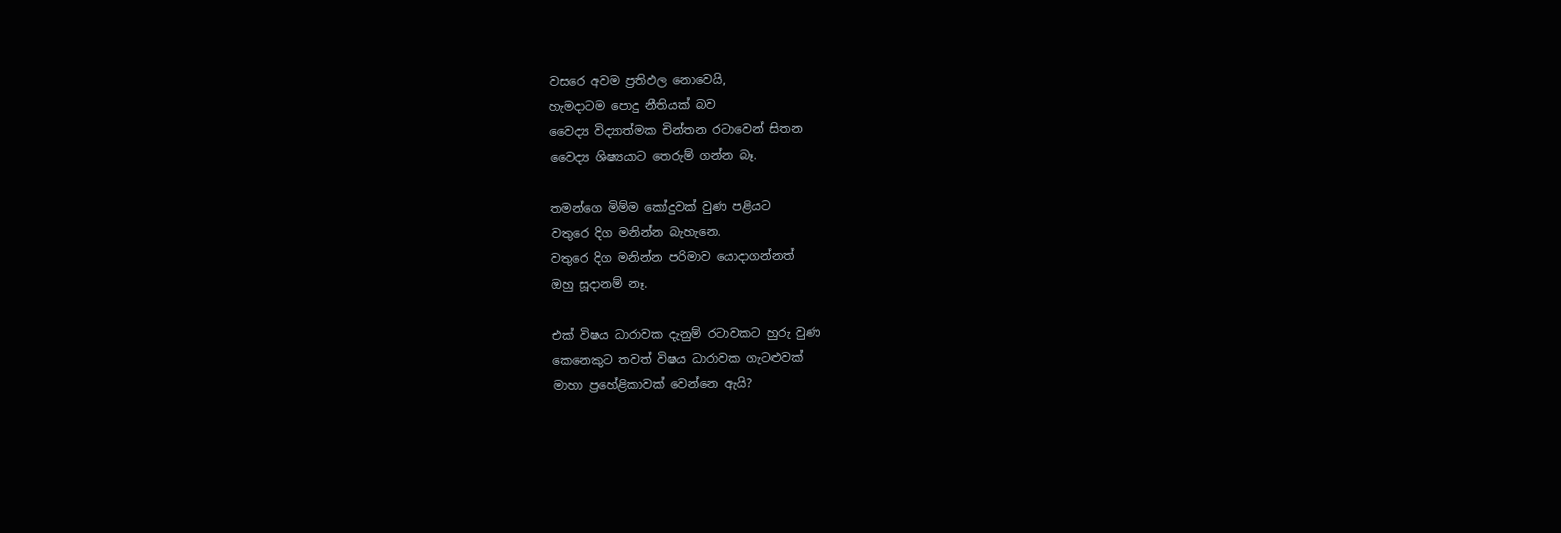වසරෙ අවම ප්‍රතිඵල නොවෙයි,
හැමදාටම පොදු නීතියක් බව
වෛද්‍ය විද්‍යාත්මක චින්තන රටාවෙන් සිතන
වෛද්‍ය ශිෂ්‍යයාට තෙරුම් ගන්න බෑ.

තමන්ගෙ මිම්ම කෝදුවක් වුණ පළියට
වතුරෙ දිග මනින්න බැහැනෙ.
වතුරෙ දිග මනින්න පරිමාව යොදාගන්නත්
ඔහු සූදානම් නෑ.

එක් විෂය ධාරාවක දැනුම් රටාවකට හුරු වුණ
කෙනෙකුට තවත් විෂය ධාරාවක ගැටළුවක්
මාහා ප්‍රහේළිකාවක් වෙන්නෙ ඇයි?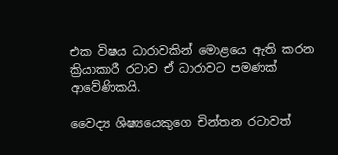එක විෂය ධාරාවකින් මොළයෙ ඇති කරන
ක්‍රියාකාරී රටාව ඒ ධාරාවට පමණක් ආවේණිකයි.

වෛද්‍ය ශිෂ්‍යයෙකුගෙ චින්තන රටාවත්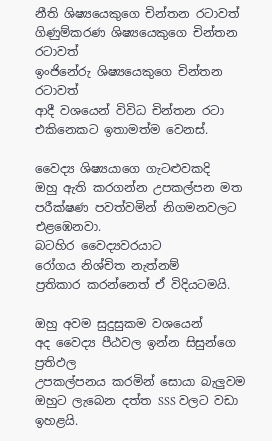නීති ශිෂ්‍යයෙකුගෙ චින්තන රටාවත්
ගිණුම්කරණ ශිෂ්‍යයෙකුගෙ චින්තන රටාවත්
ඉංජිනේරු ශිෂ්‍යයෙකුගෙ චින්තන රටාවත්
ආදී වශයෙන් විවිධ චින්තන රටා
එකිනෙකට ඉතාමත්ම වෙනස්.

වෛද්‍ය ශිෂ්‍යයාගෙ ගැටළුවකදි
ඔහු ඇති කරගන්න උපකල්පන මත
පරීක්ෂණ පවත්වමින් නිගමනවලට එළඹෙනවා.
බටහිර වෛද්‍යවරයාට
රෝගය නිශ්චිත නැත්නම්
ප්‍රතිකාර කරන්නෙත් ඒ විදියටමයි.

ඔහු අවම සුදුසුකම වශයෙන්
අද වෛද්‍ය පීඨවල ඉන්න සිසුන්ගෙ ප්‍රතිඵල
උපකල්පනය කරමින් සොයා බැලුවම
ඔහුට ලැබෙන දත්ත SSS වලට වඩා ඉහළයි.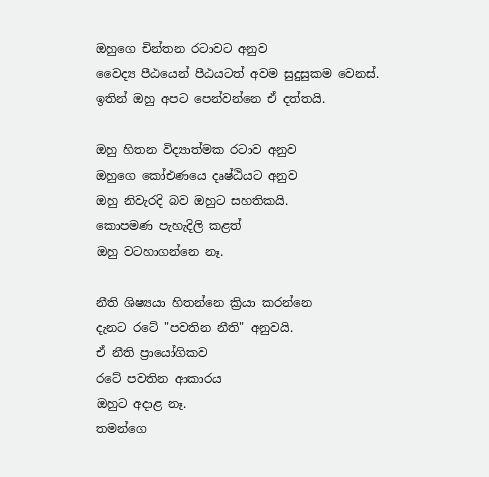ඔහුගෙ චින්තන රටාවට අනුව
වෛද්‍ය පීඨයෙන් පීඨයටත් අවම සුදුසුකම වෙනස්.
ඉතින් ඔහු අපට පෙන්වන්නෙ ඒ දත්තයි.

ඔහු හිතන විද්‍යාත්මක රටාව අනුව
ඔහුගෙ කෝඑණයෙ දෘෂ්ඨියට අනුව
ඔහු නිවැරදි බව ඔහුට සහතිකයි.
කොපමණ පැහැදිලි කළත්
ඔහු වටහාගන්නෙ නෑ.

නීති ශිෂ්‍යයා හිතන්නෙ ක්‍රියා කරන්නෙ
දැනට රටේ "පවතින නීති" අනුවයි.
ඒ නීති ප්‍රායෝගිකව
රටේ පවතින ආකාරය
ඔහුට අදාළ නෑ.
තමන්ගෙ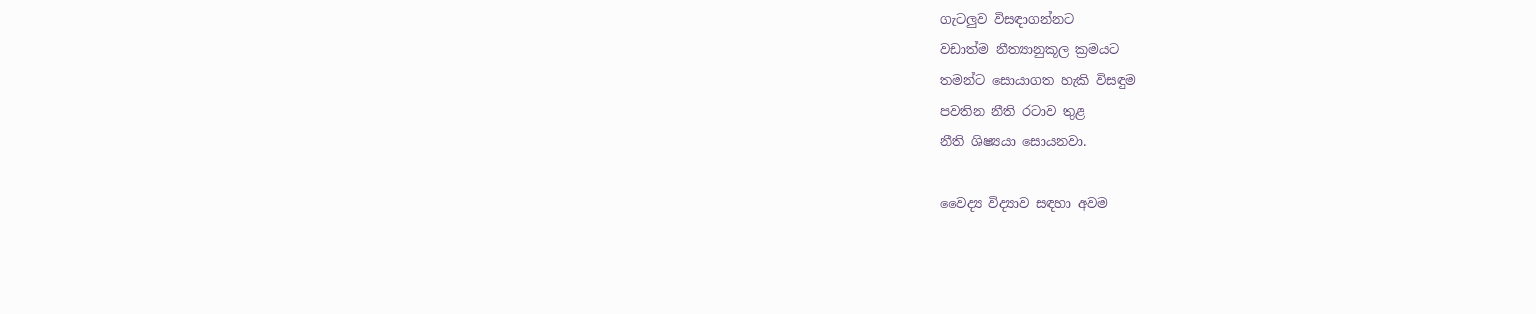ගැටලුව විසඳාගන්නට
වඩාත්ම නීත්‍යානුකූල ක්‍රමයට
තමන්ට සොයාගත හැකි විසඳුම
පවතින නීති රටාව තුළ
නීති ශිෂ්‍යයා සොයනවා.

වෛද්‍ය විද්‍යාව සඳහා අවම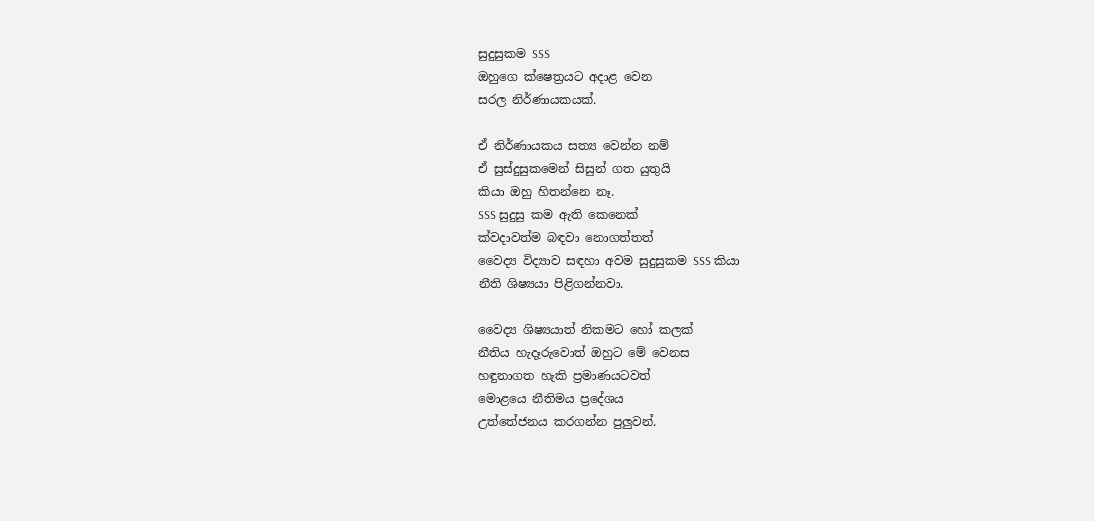සුදුසුකම SSS
ඔහුගෙ ක්ෂෙත්‍රයට අදාළ වෙන
සරල නිර්ණායකයක්.

ඒ නිර්ණායකය සත්‍ය වෙන්න නම්
ඒ සුස්දුසුකමෙන් සිසුන් ගත යුතුයි
කියා ඔහු හිතන්නෙ නෑ.
SSS සුදුසු කම ඇති කෙනෙක්
ක්වදාවත්ම බඳවා නොගත්තත්
වෛද්‍ය විද්‍යාව සඳහා අවම සුදුසුකම SSS කියා
නීති ශිෂ්‍යයා පිළිගන්නවා.

වෛද්‍ය ශිෂ්‍යයාත් නිකමට හෝ කලක්
නීතිය හැදෑරුවොත් ඔහුට මේ වෙනස
හඳුනාගත හැකි ප්‍රමාණයටවත්
මොළයෙ නීතිමය ප්‍රදේශය
උත්තේජනය කරගන්න පුලුවන්.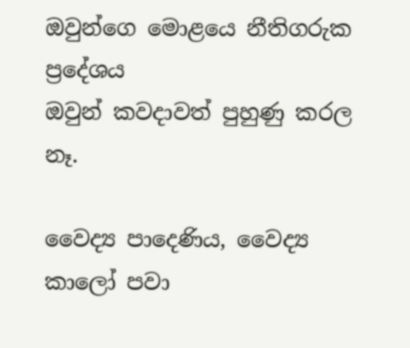ඔවුන්ගෙ මොළයෙ නීතිගරුක ප්‍රදේශය
ඔවුන් කවදාවත් පුහුණු කරල නෑ.

වෛද්‍ය පාදෙණිය, වෛද්‍ය කාලෝ පවා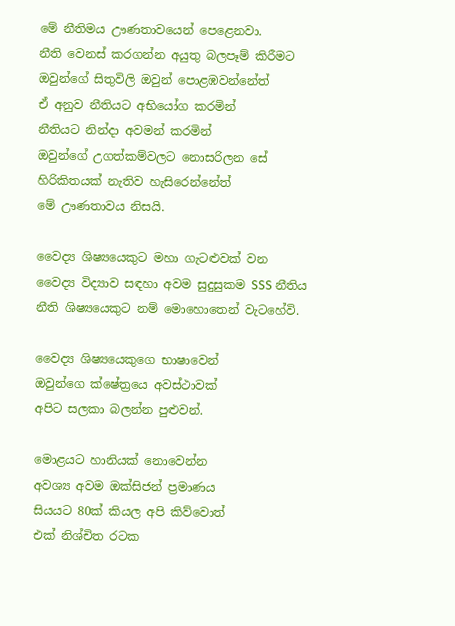මේ නීතිමය ඌණතාවයෙන් පෙළෙනවා.
නීති වෙනස් කරගන්න අයුතු බලපෑම් කිරීමට
ඔවුන්ගේ සිතුවිලි ඔවුන් පොළඹවන්නේත්
ඒ අනුව නීතියට අභියෝග කරමින්
නීතියට නින්දා අවමන් කරමින්
ඔවුන්ගේ උගත්කම්වලට නොසරිලන සේ
හිරිකිතයක් නැතිව හැසිරෙන්නේත්
මේ ඌණතාවය නිසයි.

වෛද්‍ය ශිෂ්‍යයෙකුට මහා ගැටළුවක් වන
වෛද්‍ය විද්‍යාව සඳහා අවම සුදුසුකම SSS නීතිය
නීති ශිෂ්‍යයෙකුට නම් මොහොතෙන් වැටහේවි.

වෛද්‍ය ශිෂ්‍යයෙකුගෙ භාෂාවෙන්
ඔවුන්ගෙ ක්ෂේත්‍රයෙ අවස්ථාවක්
අපිට සලකා බලන්න පුළුවන්.

මොළයට හානියක් නොවෙන්න
අවශ්‍ය අවම ඔක්සිජන් ප්‍රමාණය
සියයට 80ක් කියල අපි කිව්වොත්
එක් නිශ්චිත රටක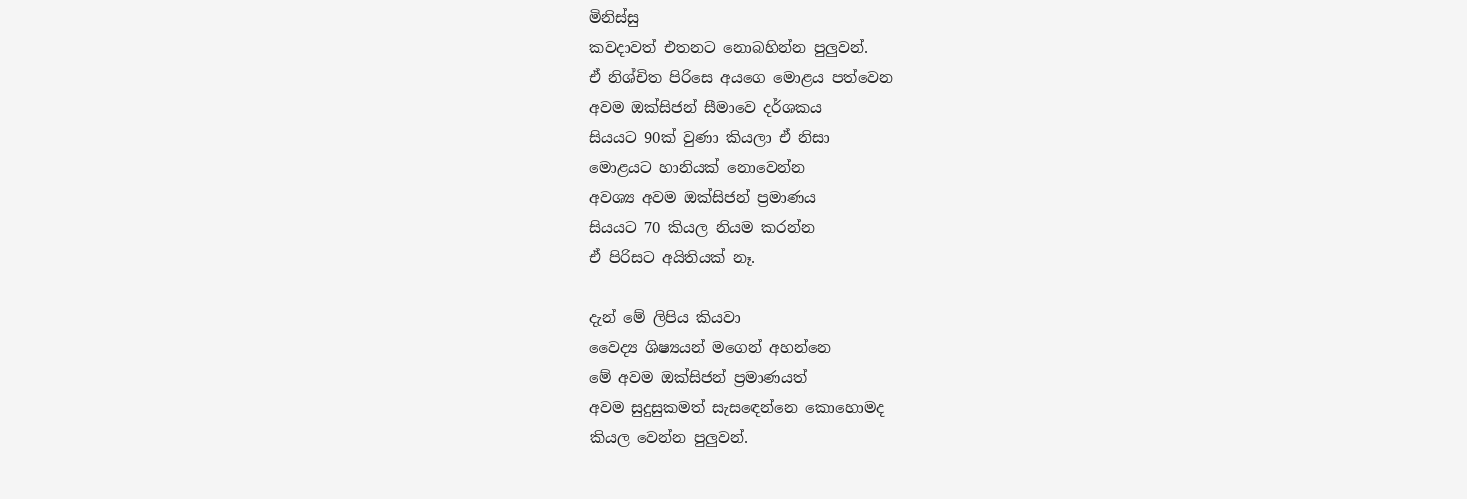මිනිස්සු
කවදාවත් එතනට නොබහින්න පුලුවන්.
ඒ නිශ්චිත පිරිසෙ අයගෙ මොළය පත්වෙන
අවම ඔක්සිජන් සීමාවෙ දර්ශකය
සියයට 90ක් වුණා කියලා ඒ නිසා
මොළයට හානියක් නොවෙන්න
අවශ්‍ය අවම ඔක්සිජන් ප්‍රමාණය
සියයට 70 කියල නියම කරන්න
ඒ පිරිසට අයිතියක් නෑ.

දැන් මේ ලිපිය කියවා
වෛද්‍ය ශිෂ්‍යයන් මගෙන් අහන්නෙ
මේ අවම ඔක්සිජන් ප්‍රමාණයත්
අවම සුදුසුකමත් සැසඳෙන්නෙ කොහොමද
කියල වෙන්න පුලුවන්.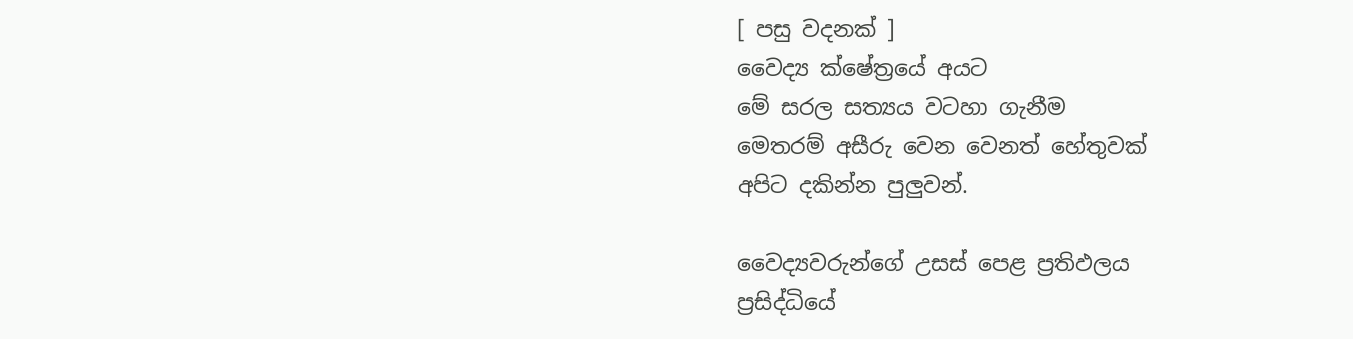[ පසු වදනක් ]
වෛද්‍ය ක්ෂේත්‍රයේ අයට
මේ සරල සත්‍යය වටහා ගැනීම
මෙතරම් අසීරු වෙන වෙනත් හේතුවක්
අපිට දකින්න පුලුවන්.

වෛද්‍යවරුන්ගේ උසස් පෙළ ප්‍රතිඵලය
ප්‍රසිද්ධියේ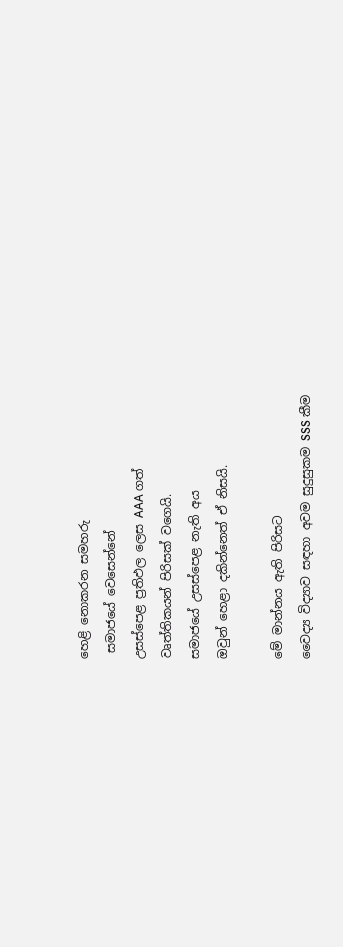හෙළි නොකරන සමහරු
 සමාජයේ වෙසෙන්නේ
උසස්පෙළ ප්‍රතිඵල ලෙස AAA ගත්
වෘත්තිකයන් පිරිසක් වගෙයි.
සමාජයේ උසස්පෙළ නැති අය
ඔවුන් හෙළා දකින්නෙත් ඒ නිසයි.

මේ මාන්නය ඇති පිරිසට
වෛද්‍ය විද්‍යාව සඳහා අවම සුදුසුකම SSS කීම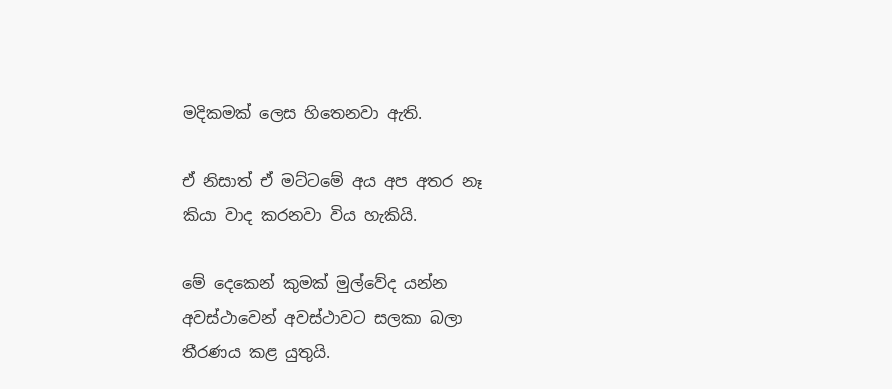මදිකමක් ලෙස හිතෙනවා ඇති.

ඒ නිසාත් ඒ මට්ටමේ අය අප අතර නෑ
කියා වාද කරනවා විය හැකියි.

මේ දෙකෙන් කුමක් මුල්වේද යන්න
අවස්ථාවෙන් අවස්ථාවට සලකා බලා
තීරණය කළ යුතුයි.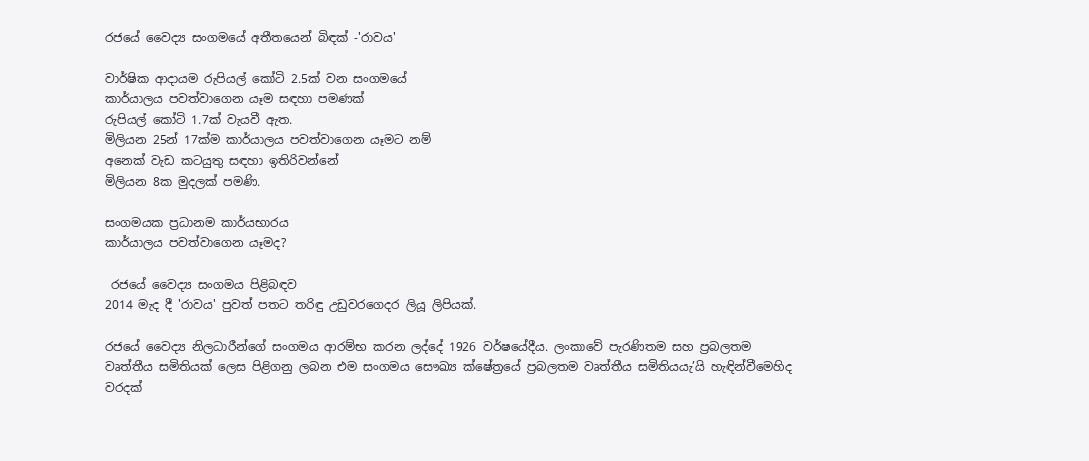රජයේ වෛද්‍ය සංගමයේ අතීතයෙන් බිඳක් -'රාවය'

වාර්ෂික ආදායම රුපියල් කෝටි 2.5ක් වන සංගමයේ
කාර්යාලය පවත්වාගෙන යෑම සඳහා පමණක්
රුපියල් කෝටි 1.7ක් වැයවී ඇත.
මිලියන 25න් 17ක්ම කාර්යාලය පවත්වාගෙන යෑමට නම්
අනෙක් වැඩ කටයුතු සඳහා ඉතිරිවන්නේ
මිලියන 8ක මුදලක් පමණි.

සංගමයක ප්‍රධානම කාර්යභාරය
කාර්යාලය පවත්වාගෙන යෑමද?

 රජයේ වෛද්‍ය සංගමය පිළිබඳව
2014 මැද දී 'රාවය' පුවත් පතට තරිඳු උඩුවරගෙදර ලියූ ලිපියක්.

රජයේ වෛද්‍ය නිලධාරීන්ගේ සංගමය ආරම්භ කරන ලද්දේ 1926 වර්ෂයේදීය. ලංකාවේ පැරණිතම සහ ප්‍රබලතම වෘත්තීය සමිතියක් ලෙස පිළිගනු ලබන එම සංගමය සෞඛ්‍ය ක්ෂේත්‍රයේ ප්‍රබලතම වෘත්තීය සමිතියයැ’යි හැඳින්වීමෙහිද වරදක්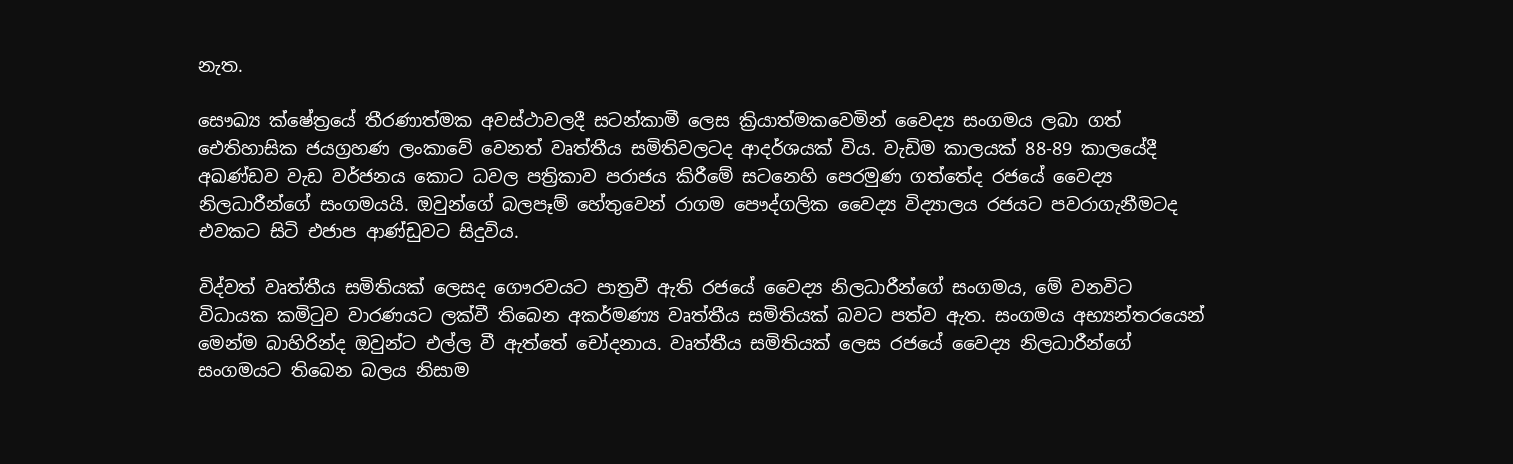නැත.

සෞඛ්‍ය ක්ෂේත්‍රයේ තීරණාත්මක අවස්ථාවලදී සටන්කාමී ලෙස ක්‍රියාත්මකවෙමින් වෛද්‍ය සංගමය ලබා ගත් ඓතිහාසික ජයග්‍රහණ ලංකාවේ වෙනත් වෘත්තීය සමිතිවලටද ආදර්ශයක් විය. වැඩිම කාලයක් 88-89 කාලයේදී අඛණ්ඩව වැඩ වර්ජනය කොට ධවල පත්‍රිකාව පරාජය කිරීමේ සටනෙහි පෙරමුණ ගත්තේද රජයේ වෛද්‍ය නිලධාරීන්ගේ සංගමයයි. ඔවුන්ගේ බලපෑම් හේතුවෙන් රාගම පෞද්ගලික වෛද්‍ය විද්‍යාලය රජයට පවරාගැනීමටද එවකට සිටි එජාප ආණ්ඩුවට සිදුවිය.

විද්වත් වෘත්තීය සමිතියක් ලෙසද ගෞරවයට පාත්‍රවී ඇති රජයේ වෛද්‍ය නිලධාරීන්ගේ සංගමය, මේ වනවිට විධායක කමිටුව වාරණයට ලක්වී තිබෙන අකර්මණ්‍ය වෘත්තීය සමිතියක් බවට පත්ව ඇත. සංගමය අභ්‍යන්තරයෙන් මෙන්ම බාහිරින්ද ඔවුන්ට එල්ල වී ඇත්තේ චෝදනාය. වෘත්තීය සමිතියක් ලෙස රජයේ වෛද්‍ය නිලධාරීන්ගේ සංගමයට තිබෙන බලය නිසාම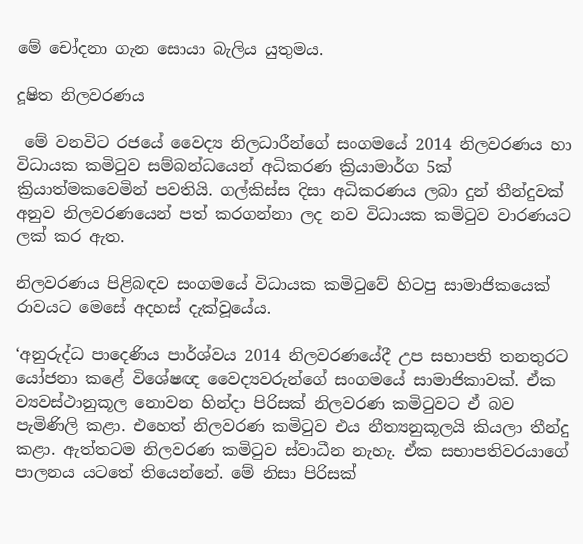මේ චෝදනා ගැන සොයා බැලිය යුතුමය.

දූෂිත නිලවරණය

 මේ වනවිට රජයේ වෛද්‍ය නිලධාරීන්ගේ සංගමයේ 2014 නිලවරණය හා විධායක කමිටුව සම්බන්ධයෙන් අධිකරණ ක්‍රියාමාර්ග 5ක් ක්‍රියාත්මකවෙමින් පවතියි. ගල්කිස්ස දිසා අධිකරණය ලබා දුන් තීන්දුවක් අනුව නිලවරණයෙන් පත් කරගන්නා ලද නව විධායක කමිටුව වාරණයට ලක් කර ඇත.

නිලවරණය පිළිබඳව සංගමයේ විධායක කමිටුවේ හිටපු සාමාජිකයෙක් රාවයට මෙසේ අදහස් දැක්වූයේය.

‘අනුරුද්ධ පාදෙණිය පාර්ශ්වය 2014 නිලවරණයේදී උප සභාපති තනතුරට යෝජනා කළේ විශේෂඥ වෛද්‍යවරුන්ගේ සංගමයේ සාමාජිකාවක්. ඒක ව්‍යවස්ථානුකූල නොවන හින්දා පිරිසක් නිලවරණ කමිටුවට ඒ බව පැමිණිලි කළා. එහෙත් නිලවරණ කමිටුව එය නීත්‍යනුකූලයි කියලා තීන්දු කළා. ඇත්තටම නිලවරණ කමිටුව ස්වාධීන නැහැ. ඒක සභාපතිවරයාගේ පාලනය යටතේ තියෙන්නේ. මේ නිසා පිරිසක්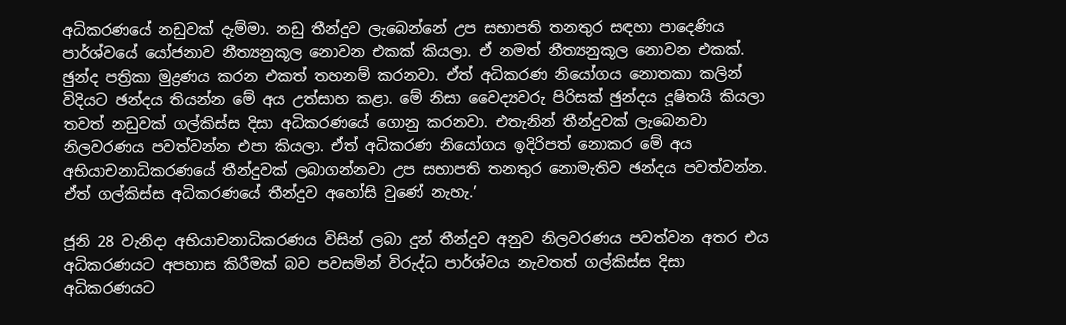අධිකරණයේ නඩුවක් දැම්මා. නඩු තීන්දුව ලැබෙන්නේ උප සභාපති තනතුර සඳහා පාදෙණිය පාර්ශ්වයේ යෝජනාව නීත්‍යනුකූල නොවන එකක් කියලා. ඒ නමත් නීත්‍යනුකූල නොවන එකක්. ඡුන්ද පත්‍රිකා මුද්‍රණය කරන එකත් තහනම් කරනවා. ඒත් අධිකරණ නියෝගය නොතකා කලින් විදියට ඡන්දය තියන්න මේ අය උත්සාහ කළා. මේ නිසා වෛද්‍යවරු පිරිසක් ඡුන්දය දූෂිතයි කියලා තවත් නඩුවක් ගල්කිස්ස දිසා අධිකරණයේ ගොනු කරනවා. එතැනින් තීන්දුවක් ලැබෙනවා නිලවරණය පවත්වන්න එපා කියලා. ඒත් අධිකරණ නියෝගය ඉදිරිපත් නොකර මේ අය අභියාචනාධිකරණයේ තීන්දුවක් ලබාගන්නවා උප සභාපති තනතුර නොමැතිව ඡන්දය පවත්වන්න. ඒත් ගල්කිස්ස අධිකරණයේ තීන්දුව අහෝසි වුණේ නැහැ.’

ජූනි 28 වැනිදා අභියාචනාධිකරණය විසින් ලබා දුන් තීන්දුව අනුව නිලවරණය පවත්වන අතර එය අධිකරණයට අපහාස කිරීමක් බව පවසමින් විරුද්ධ පාර්ශ්වය නැවතත් ගල්කිස්ස දිසා අධිකරණයට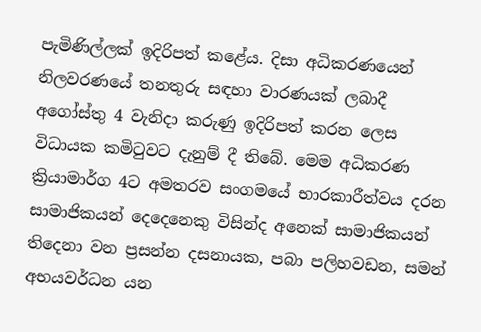පැමිණිල්ලක් ඉදිරිපත් කළේය. දිසා අධිකරණයෙන් නිලවරණයේ තනතුරු සඳහා වාරණයක් ලබාදී අගෝස්තු 4 වැනිදා කරුණු ඉදිරිපත් කරන ලෙස විධායක කමිටුවට දැනුම් දී තිබේ. මෙම අධිකරණ ක්‍රියාමාර්ග 4ට අමතරව සංගමයේ භාරකාරීත්වය දරන සාමාජිකයන් දෙදෙනෙකු විසින්ද අනෙක් සාමාජිකයන් තිදෙනා වන ප්‍රසන්න දසනායක, පබා පලිහවඩන, සමන් අභයවර්ධන යන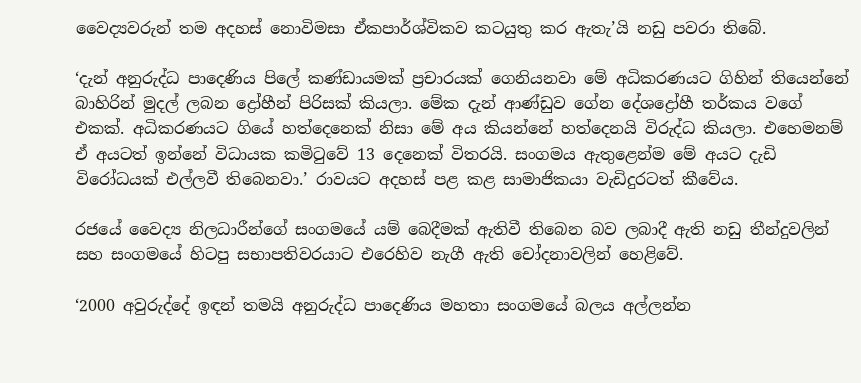වෛද්‍යවරුන් තම අදහස් නොවිමසා ඒකපාර්ශ්විකව කටයුතු කර ඇතැ’යි නඩු පවරා තිබේ.

‘දැන් අනුරුද්ධ පාදෙණිය පිලේ කණ්ඩායමක් ප්‍රචාරයක් ගෙනියනවා මේ අධිකරණයට ගිහින් තියෙන්නේ බාහිරින් මුදල් ලබන ද්‍රෝහීන් පිරිසක් කියලා. මේක දැන් ආණ්ඩුව ගේන දේශද්‍රෝහී තර්කය වගේ එකක්. අධිකරණයට ගියේ හත්දෙනෙක් නිසා මේ අය කියන්නේ හත්දෙනයි විරුද්ධ කියලා. එහෙමනම් ඒ අයටත් ඉන්නේ විධායක කමිටුවේ 13 දෙනෙක් විතරයි. සංගමය ඇතුළෙන්ම මේ අයට දැඩි විරෝධයක් එල්ලවී තිබෙනවා.’ රාවයට අදහස් පළ කළ සාමාජිකයා වැඩිදුරටත් කීවේය.

රජයේ වෛද්‍ය නිලධාරීන්ගේ සංගමයේ යම් බෙදීමක් ඇතිවී තිබෙන බව ලබාදී ඇති නඩු තීන්දුවලින් සහ සංගමයේ හිටපු සභාපතිවරයාට එරෙහිව නැගී ඇති චෝදනාවලින් හෙළිවේ.

‘2000 අවුරුද්දේ ඉඳන් තමයි අනුරුද්ධ පාදෙණිය මහතා සංගමයේ බලය අල්ලන්න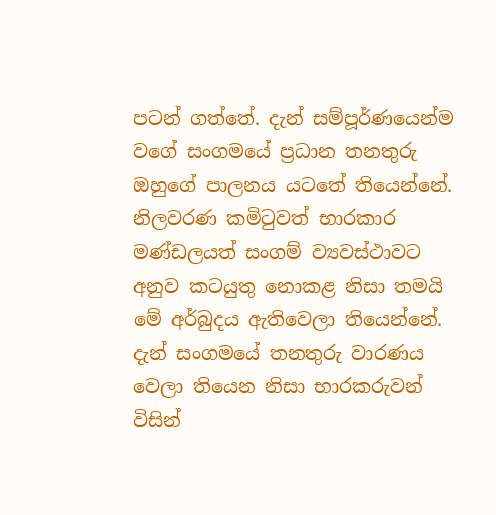පටන් ගත්තේ. දැන් සම්පූර්ණයෙන්ම වගේ සංගමයේ ප්‍රධාන තනතුරු ඔහුගේ පාලනය යටතේ තියෙන්නේ. නිලවරණ කමිටුවත් භාරකාර මණ්ඩලයත් සංගම් ව්‍යවස්ථාවට අනුව කටයුතු නොකළ නිසා තමයි මේ අර්බුදය ඇතිවෙලා තියෙන්නේ. දැන් සංගමයේ තනතුරු වාරණය වෙලා තියෙන නිසා භාරකරුවන් විසින්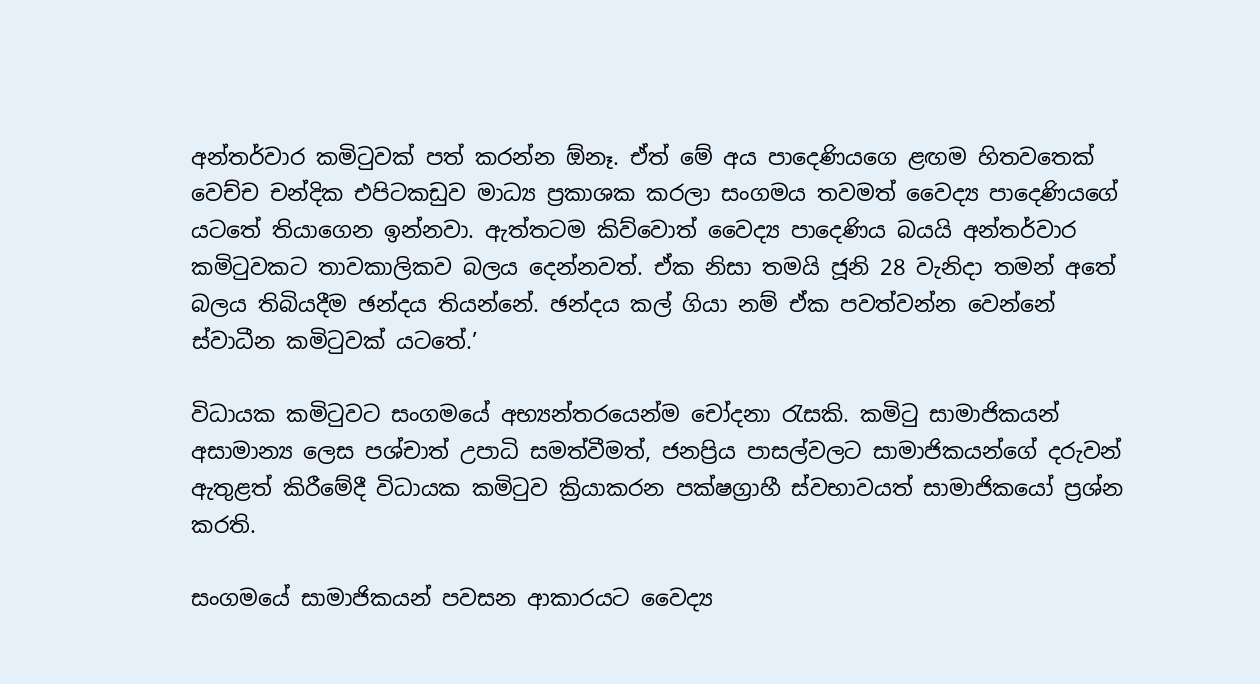අන්තර්වාර කමිටුවක් පත් කරන්න ඕනෑ. ඒත් මේ අය පාදෙණියගෙ ළඟම හිතවතෙක් වෙච්ච චන්දික එපිටකඩුව මාධ්‍ය ප්‍රකාශක කරලා සංගමය තවමත් වෛද්‍ය පාදෙණියගේ යටතේ තියාගෙන ඉන්නවා. ඇත්තටම කිව්වොත් වෛද්‍ය පාදෙණිය බයයි අන්තර්වාර කමිටුවකට තාවකාලිකව බලය දෙන්නවත්. ඒක නිසා තමයි ජූනි 28 වැනිදා තමන් අතේ බලය තිබියදීම ඡන්දය තියන්නේ. ඡන්දය කල් ගියා නම් ඒක පවත්වන්න වෙන්නේ ස්වාධීන කමිටුවක් යටතේ.’

විධායක කමිටුවට සංගමයේ අභ්‍යන්තරයෙන්ම චෝදනා රැසකි. කමිටු සාමාජිකයන් අසාමාන්‍ය ලෙස පශ්චාත් උපාධි සමත්වීමත්, ජනප්‍රිය පාසල්වලට සාමාජිකයන්ගේ දරුවන් ඇතුළත් කිරීමේදී විධායක කමිටුව ක්‍රියාකරන පක්ෂග්‍රාහී ස්වභාවයත් සාමාජිකයෝ ප්‍රශ්න කරති.

සංගමයේ සාමාජිකයන් පවසන ආකාරයට වෛද්‍ය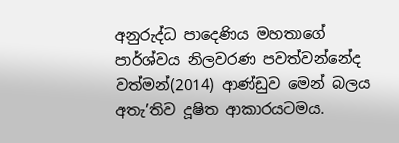අනුරුද්ධ පාදෙණිය මහතාගේ පාර්ශ්වය නිලවරණ පවත්වන්නේද වත්මන්(2014) ආණ්ඩුව මෙන් බලය අතැ’තිව දූෂිත ආකාරයටමය.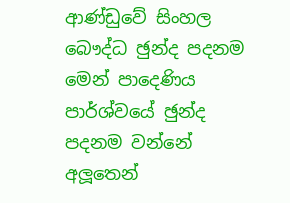ආණ්ඩුවේ සිංහල බෞද්ධ ඡුන්ද පදනම මෙන් පාදෙණිය පාර්ශ්වයේ ඡුන්ද පදනම වන්නේ අලූතෙන්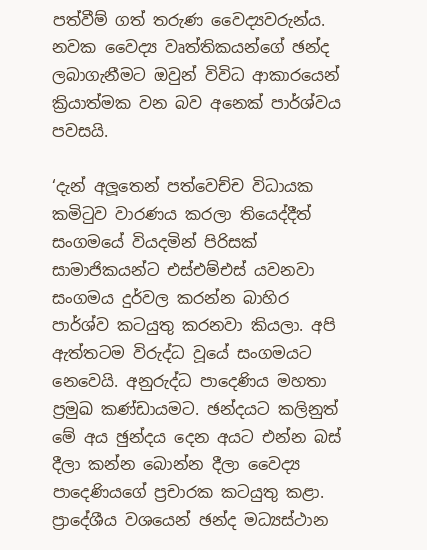පත්වීම් ගත් තරුණ වෛද්‍යවරුන්ය. නවක වෛද්‍ය වෘත්තිකයන්ගේ ඡන්ද ලබාගැනීමට ඔවුන් විවිධ ආකාරයෙන් ක්‍රියාත්මක වන බව අනෙක් පාර්ශ්වය පවසයි.

‘දැන් අලූතෙන් පත්වෙච්ච විධායක කමිටුව වාරණය කරලා තියෙද්දීත් සංගමයේ වියදමින් පිරිසක් සාමාජිකයන්ට එස්එම්එස් යවනවා සංගමය දුර්වල කරන්න බාහිර පාර්ශ්ව කටයුතු කරනවා කියලා. අපි ඇත්තටම විරුද්ධ වූයේ සංගමයට නෙවෙයි. අනුරුද්ධ පාදෙණිය මහතා ප්‍රමුඛ කණ්ඩායමට. ඡන්දයට කලිනුත් මේ අය ඡුන්දය දෙන අයට එන්න බස් දීලා කන්න බොන්න දීලා වෛද්‍ය පාදෙණියගේ ප්‍රචාරක කටයුතු කළා. ප්‍රාදේශීය වශයෙන් ඡන්ද මධ්‍යස්ථාන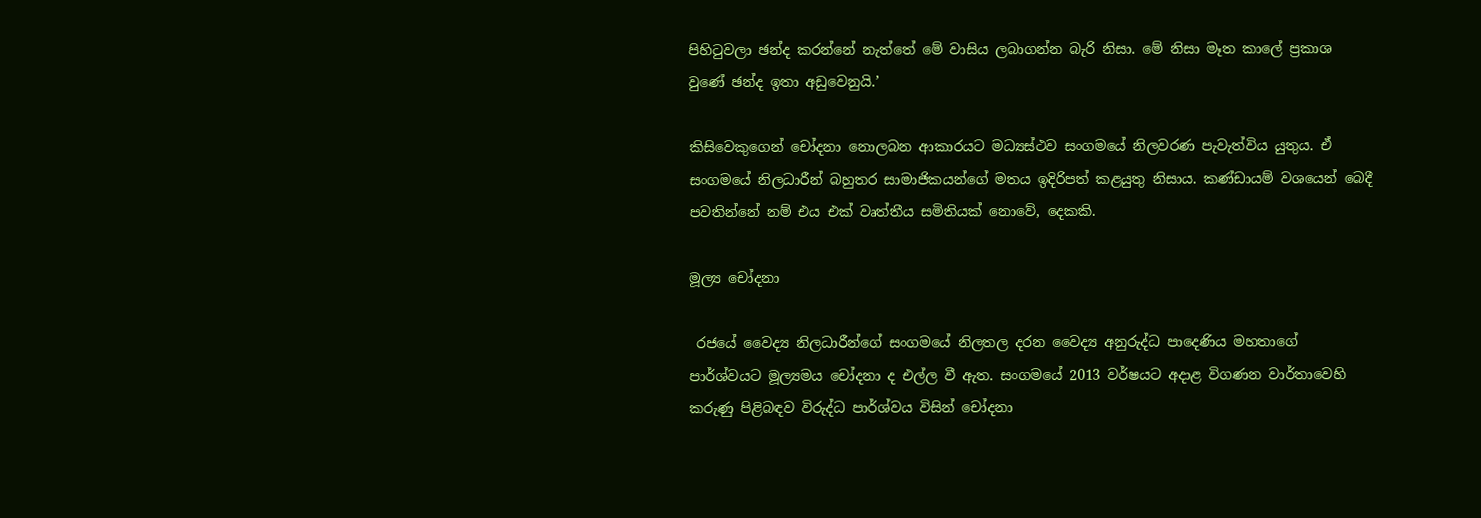පිහිටුවලා ඡන්ද කරන්නේ නැත්තේ මේ වාසිය ලබාගන්න බැරි නිසා. මේ නිසා මෑත කාලේ ප්‍රකාශ වුණේ ඡන්ද ඉතා අඩුවෙනුයි.’

කිසිවෙකුගෙන් චෝදනා නොලබන ආකාරයට මධ්‍යස්ථව සංගමයේ නිලවරණ පැවැත්විය යුතුය. ඒ සංගමයේ නිලධාරීන් බහුතර සාමාජිකයන්ගේ මතය ඉදිරිපත් කළයුතු නිසාය. කණ්ඩායම් වශයෙන් බෙදී පවතින්නේ නම් එය එක් වෘත්තීය සමිතියක් නොවේ, දෙකකි.

මූල්‍ය චෝදනා

 රජයේ වෛද්‍ය නිලධාරීන්ගේ සංගමයේ නිලතල දරන වෛද්‍ය අනුරුද්ධ පාදෙණිය මහතාගේ පාර්ශ්වයට මූල්‍යමය චෝදනා ද එල්ල වී ඇත. සංගමයේ 2013 වර්ෂයට අදාළ විගණන වාර්තාවෙහි කරුණු පිළිබඳව විරුද්ධ පාර්ශ්වය විසින් චෝදනා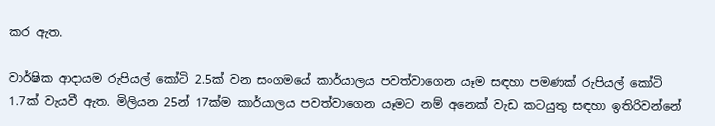කර ඇත.

වාර්ෂික ආදායම රුපියල් කෝටි 2.5ක් වන සංගමයේ කාර්යාලය පවත්වාගෙන යෑම සඳහා පමණක් රුපියල් කෝටි 1.7ක් වැයවී ඇත. මිලියන 25න් 17ක්ම කාර්යාලය පවත්වාගෙන යෑමට නම් අනෙක් වැඩ කටයුතු සඳහා ඉතිරිවන්නේ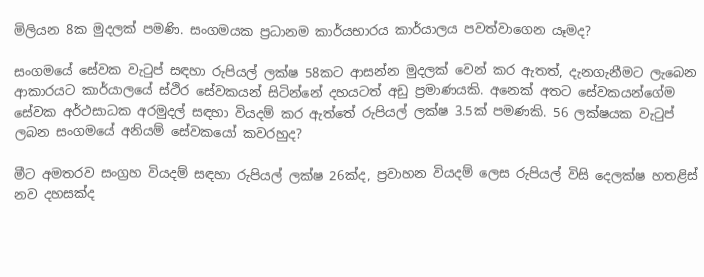මිලියන 8ක මුදලක් පමණි. සංගමයක ප්‍රධානම කාර්යභාරය කාර්යාලය පවත්වාගෙන යෑමද?

සංගමයේ සේවක වැටුප් සඳහා රුපියල් ලක්ෂ 58කට ආසන්න මුදලක් වෙන් කර ඇතත්, දැනගැනීමට ලැබෙන ආකාරයට කාර්යාලයේ ස්ථිර සේවකයන් සිටින්නේ දහයටත් අඩු ප්‍රමාණයකි. අනෙක් අතට සේවකයන්ගේම සේවක අර්ථසාධක අරමුදල් සඳහා වියදම් කර ඇත්තේ රුපියල් ලක්ෂ 3.5ක් පමණකි. 56 ලක්ෂයක වැටුප් ලබන සංගමයේ අනියම් සේවකයෝ කවරහුද?

මීට අමතරව සංග්‍රහ වියදම් සඳහා රුපියල් ලක්ෂ 26ක්ද, ප්‍රවාහන වියදම් ලෙස රුපියල් විසි දෙලක්ෂ හතළිස් නව දහසක්ද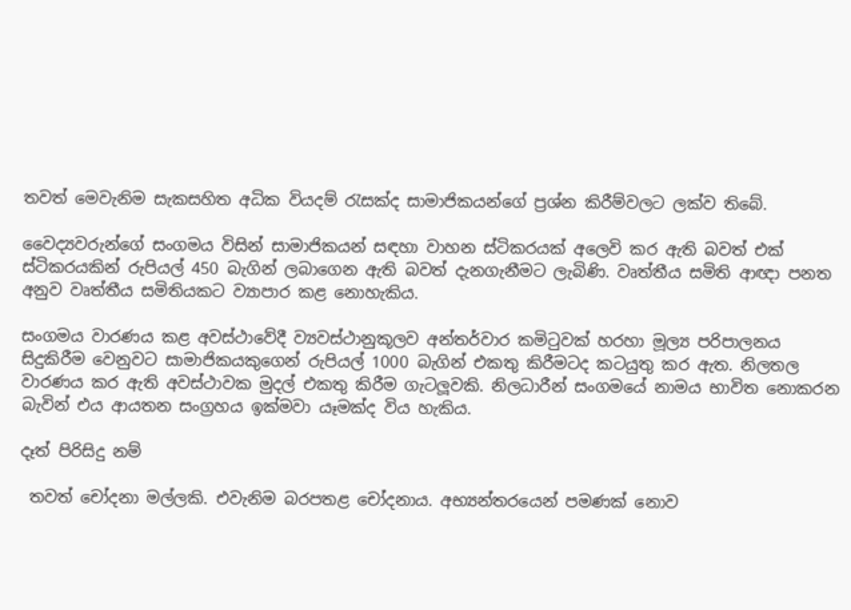තවත් මෙවැනිම සැකසහිත අධික වියදම් රැසක්ද සාමාජිකයන්ගේ ප්‍රශ්න කිරීම්වලට ලක්ව තිබේ.

වෛද්‍යවරුන්ගේ සංගමය විසින් සාමාජිකයන් සඳහා වාහන ස්ටිකරයක් අලෙවි කර ඇති බවත් එක් ස්ටිකරයකින් රුපියල් 450 බැගින් ලබාගෙන ඇති බවත් දැනගැනීමට ලැබිණි. වෘත්තීය සමිති ආඥා පනත අනුව වෘත්තීය සමිතියකට ව්‍යාපාර කළ නොහැකිය.

සංගමය වාරණය කළ අවස්ථාවේදී ව්‍යවස්ථානුකූලව අන්තර්වාර කමිටුවක් හරහා මූල්‍ය පරිපාලනය සිදුකිරීම වෙනුවට සාමාජිකයකුගෙන් රුපියල් 1000 බැගින් එකතු කිරීමටද කටයුතු කර ඇත. නිලතල වාරණය කර ඇති අවස්ථාවක මුදල් එකතු කිරීම ගැටලූවකි. නිලධාරීන් සංගමයේ නාමය භාවිත නොකරන බැවින් එය ආයතන සංග්‍රහය ඉක්මවා යෑමක්ද විය හැකිය.

දෑත් පිරිසිදු නම්

 තවත් චෝදනා මල්ලකි. එවැනිම බරපතළ චෝදනාය. අභ්‍යන්තරයෙන් පමණක් නොව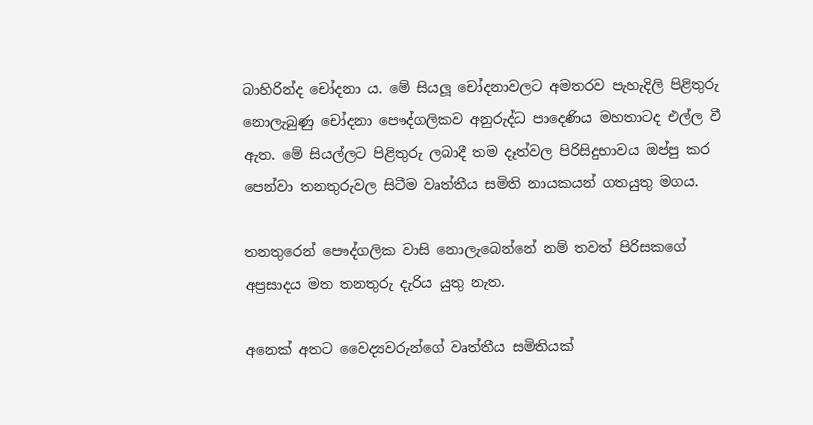බාහිරින්ද චෝදනා ය. මේ සියලූ චෝදනාවලට අමතරව පැහැදිලි පිළිතුරු නොලැබුණු චෝදනා පෞද්ගලිකව අනුරුද්ධ පාදෙණිය මහතාටද එල්ල වී ඇත. මේ සියල්ලට පිළිතුරු ලබාදී තම දෑත්වල පිරිසිදුභාවය ඔප්පු කර පෙන්වා තනතුරුවල සිටීම වෘත්තීය සමිති නායකයන් ගතයුතු මගය.

තනතුරෙන් පෞද්ගලික වාසි නොලැබෙන්නේ නම් තවත් පිරිසකගේ අප්‍රසාදය මත තනතුරු දැරිය යුතු නැත.

අනෙක් අතට වෛද්‍යවරුන්ගේ වෘත්තීය සමිතියක්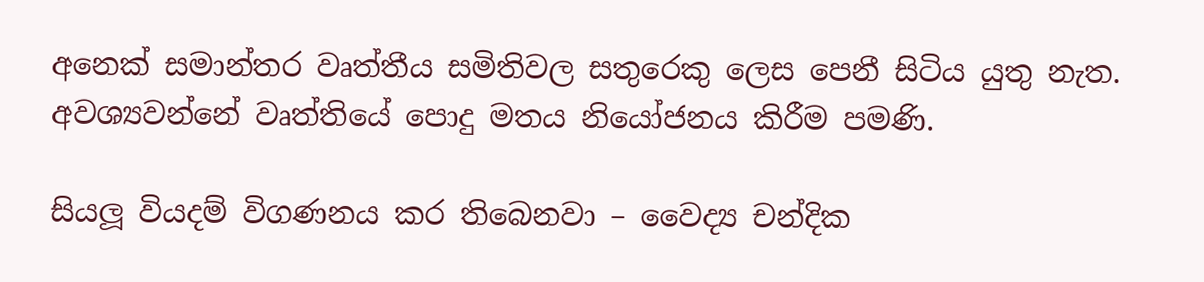අනෙක් සමාන්තර වෘත්තීය සමිතිවල සතුරෙකු ලෙස පෙනී සිටිය යුතු නැත. අවශ්‍යවන්නේ වෘත්තියේ පොදු මතය නියෝජනය කිරීම පමණි.

සියලූ වියදම් විගණනය කර තිබෙනවා – වෛද්‍ය චන්දික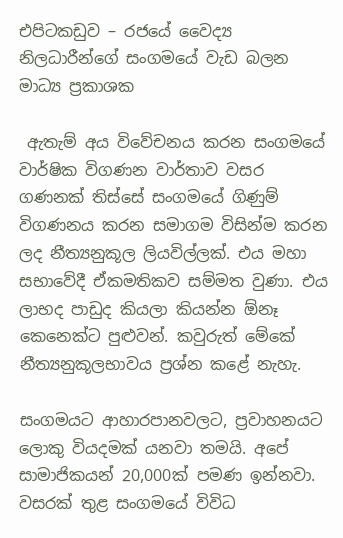එපිටකඩුව – රජයේ වෛද්‍ය නිලධාරීන්ගේ සංගමයේ වැඩ බලන මාධ්‍ය ප්‍රකාශක

 ඇතැම් අය විවේචනය කරන සංගමයේ වාර්ෂික විගණන වාර්තාව වසර ගණනක් තිස්සේ සංගමයේ ගිණුම් විගණනය කරන සමාගම විසින්ම කරන ලද නීත්‍යනුකූල ලියවිල්ලක්. එය මහා සභාවේදී ඒකමතිකව සම්මත වුණා. එය ලාභද පාඩුද කියලා කියන්න ඕනෑ කෙනෙක්ට පුළුවන්. කවුරුත් මේකේ නීත්‍යනුකූලභාවය ප්‍රශ්න කළේ නැහැ.

සංගමයට ආහාරපානවලට, ප්‍රවාහනයට ලොකු වියදමක් යනවා තමයි. අපේ සාමාජිකයන් 20,000ක් පමණ ඉන්නවා. වසරක් තුළ සංගමයේ විවිධ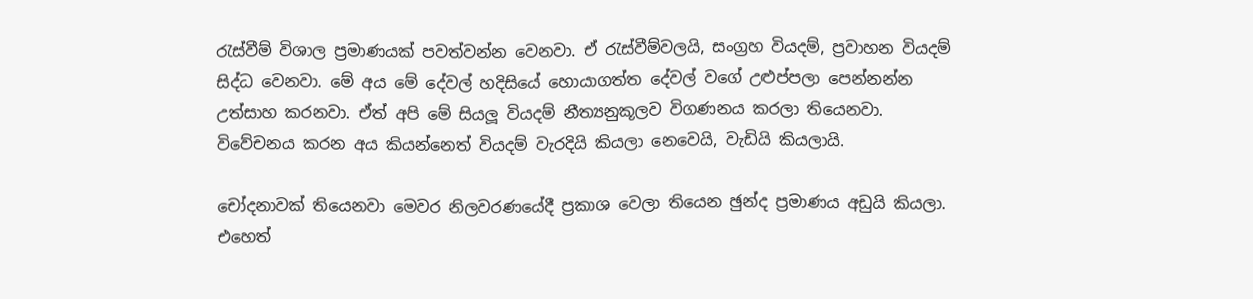රැස්වීම් විශාල ප්‍රමාණයක් පවත්වන්න වෙනවා. ඒ රැස්වීම්වලයි, සංග්‍රහ වියදම්, ප්‍රවාහන වියදම් සිද්ධ වෙනවා. මේ අය මේ දේවල් හදිසියේ හොයාගත්ත දේවල් වගේ උළුප්පලා පෙන්නන්න උත්සාහ කරනවා. ඒත් අපි මේ සියලූ වියදම් නීත්‍යනුකූලව විගණනය කරලා තියෙනවා. විවේචනය කරන අය කියන්නෙත් වියදම් වැරදියි කියලා නෙවෙයි, වැඩියි කියලායි.

චෝදනාවක් තියෙනවා මෙවර නිලවරණයේදී ප්‍රකාශ වෙලා තියෙන ඡුන්ද ප්‍රමාණය අඩුයි කියලා. එහෙත්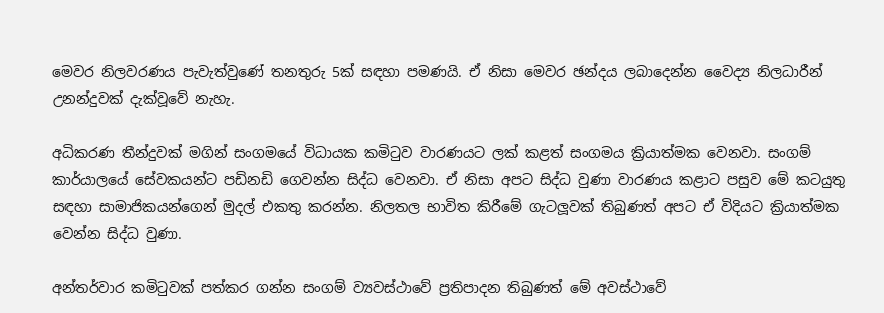මෙවර නිලවරණය පැවැත්වුණේ තනතුරු 5ක් සඳහා පමණයි. ඒ නිසා මෙවර ඡන්දය ලබාදෙන්න වෛද්‍ය නිලධාරීන් උනන්දුවක් දැක්වූවේ නැහැ.

අධිකරණ තීන්දුවක් මගින් සංගමයේ විධායක කමිටුව වාරණයට ලක් කළත් සංගමය ක්‍රියාත්මක වෙනවා. සංගම් කාර්යාලයේ සේවකයන්ට පඩිනඩි ගෙවන්න සිද්ධ වෙනවා. ඒ නිසා අපට සිද්ධ වුණා වාරණය කළාට පසුව මේ කටයුතු සඳහා සාමාජිකයන්ගෙන් මුදල් එකතු කරන්න. නිලතල භාවිත කිරීමේ ගැටලූවක් තිබුණත් අපට ඒ විදියට ක්‍රියාත්මක වෙන්න සිද්ධ වුණා.

අන්තර්වාර කමිටුවක් පත්කර ගන්න සංගම් ව්‍යවස්ථාවේ ප්‍රතිපාදන තිබුණත් මේ අවස්ථාවේ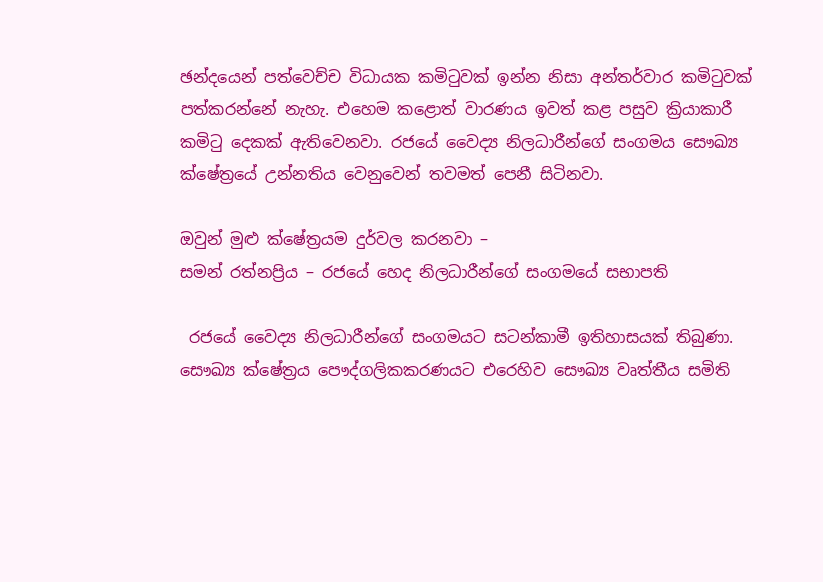ඡන්දයෙන් පත්වෙච්ච විධායක කමිටුවක් ඉන්න නිසා අන්තර්වාර කමිටුවක් පත්කරන්නේ නැහැ. එහෙම කළොත් වාරණය ඉවත් කළ පසුව ක්‍රියාකාරී කමිටු දෙකක් ඇතිවෙනවා. රජයේ වෛද්‍ය නිලධාරීන්ගේ සංගමය සෞඛ්‍ය ක්ෂේත්‍රයේ උන්නතිය වෙනුවෙන් තවමත් පෙනී සිටිනවා.

ඔවුන් මුළු ක්ෂේත්‍රයම දුර්වල කරනවා –
සමන් රත්නප්‍රිය – රජයේ හෙද නිලධාරීන්ගේ සංගමයේ සභාපති

 රජයේ වෛද්‍ය නිලධාරීන්ගේ සංගමයට සටන්කාමී ඉතිහාසයක් තිබුණා. සෞඛ්‍ය ක්ෂේත්‍රය පෞද්ගලිකකරණයට එරෙහිව සෞඛ්‍ය වෘත්තීය සමිති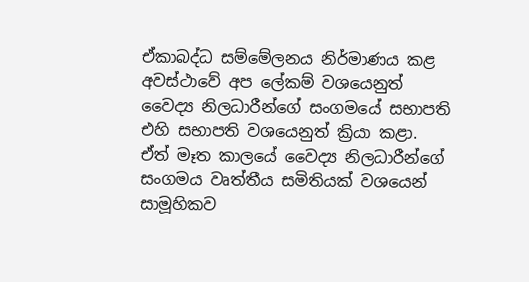ඒකාබද්ධ සම්මේලනය නිර්මාණය කළ අවස්ථාවේ අප ලේකම් වශයෙනුත් වෛද්‍ය නිලධාරීන්ගේ සංගමයේ සභාපති එහි සභාපති වශයෙනුත් ක්‍රියා කළා. ඒත් මෑත කාලයේ වෛද්‍ය නිලධාරීන්ගේ සංගමය වෘත්තීය සමිතියක් වශයෙන් සාමූහිකව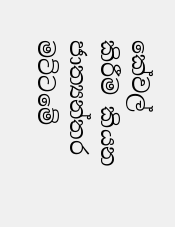කේවල් කිරීම කියන ජාත්‍යන්තර මට්ටමේ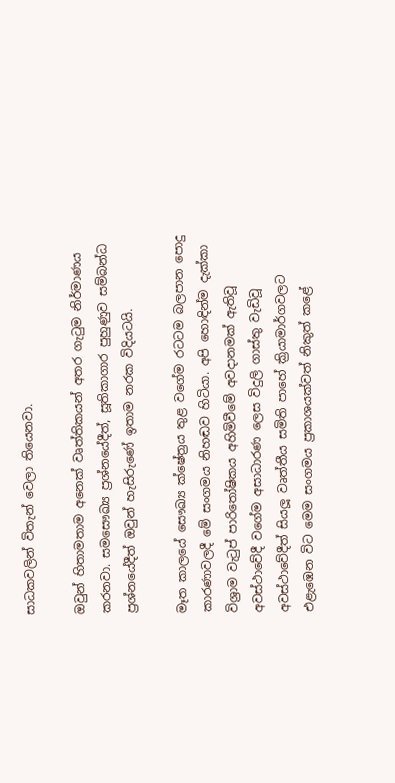සාධකවලින් විතැන් වෙලා තියෙනවා.

ඔවුන් හිතාමතාම අනෙක් වෘත්තිකයන් අතර ගැටුම නිර්මාණය කරනවා. සමසෞඛ්‍ය ප්‍රශ්නයේදීත්, සූතිකාගාර පුහුණුව සම්බන්ධ ප්‍රශ්නයේදීත් ඔවුන් හැසිරුණේ ඉතාම නරක විදියටයි.

මෑත කාලයේ සෞඛ්‍ය ක්ෂේත්‍රය තුළ වගේම රටටම බලපාන පොදු කාරණාවලදී මේ සංගමය නිහඬව හිටියා. අපි හොඳින්ම දැක්කා විශ්‍රාම වැටුප් පාරිතෝෂිකය අහිමිවීමේ අවදානමක් ඇතිවූ අවස්ථාවේදී වගේම අසාධාරණ ලෙස විදුලි ගාස්තු වැඩිවූ අවස්ථාවේදීත් සියලූ වෘත්තීය සමිති පාහේ ක්‍රියාමාර්ගවලට එළැඹෙන විට මෙම සංගමය ප්‍රකාශයක්වත් නිකුත් කළේ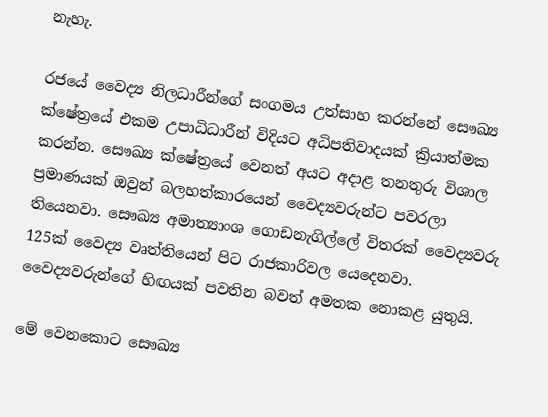නැහැ.

රජයේ වෛද්‍ය නිලධාරීන්ගේ සංගමය උත්සාහ කරන්නේ සෞඛ්‍ය ක්ෂේත්‍රයේ එකම උපාධිධාරීන් විදියට අධිපතිවාදයක් ක්‍රියාත්මක කරන්න. සෞඛ්‍ය ක්ෂේත්‍රයේ වෙනත් අයට අදාළ තනතුරු විශාල ප්‍රමාණයක් ඔවුන් බලහත්කාරයෙන් වෛද්‍යවරුන්ට පවරලා තියෙනවා. සෞඛ්‍ය අමාත්‍යාංශ ගොඩනැගිල්ලේ විතරක් වෛද්‍යවරු 125ක් වෛද්‍ය වෘත්තියෙන් පිට රාජකාරිවල යෙදෙනවා. වෛද්‍යවරුන්ගේ හිඟයක් පවතින බවත් අමතක නොකළ යුතුයි.

මේ වෙනකොට සෞඛ්‍ය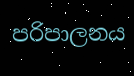පරිපාලනය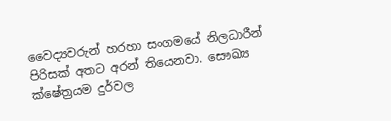වෛද්‍යවරුන් හරහා සංගමයේ නිලධාරීන් පිරිසක් අතට අරන් තියෙනවා. සෞඛ්‍ය ක්ෂේත්‍රයම දුර්වල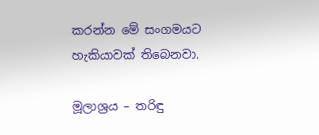කරන්න මේ සංගමයට හැකියාවක් තිබෙනවා.

මූලාශ්‍රය – තරිඳු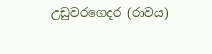උඩුවරගෙදර (රාවය)